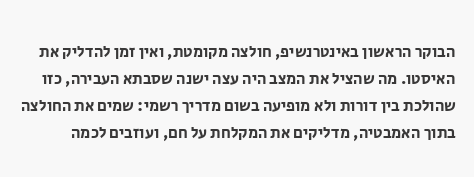הבוקר הראשון באינטרנשיפ, חולצה מקומטת, ואין זמן להדליק את האיסטו. מה שהציל את המצב היה עצה ישנה שסבתא העבירה, כזו שהולכת בין דורות ולא מופיעה בשום מדריך רשמי: שמים את החולצה בתוך האמבטיה, מדליקים את המקלחת על חם, ועוזבים לכמה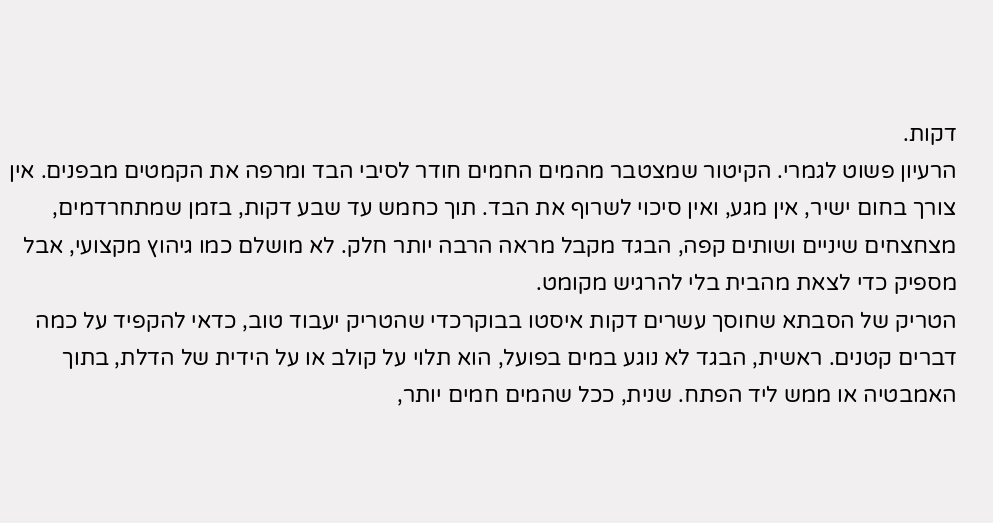דקות.
הרעיון פשוט לגמרי. הקיטור שמצטבר מהמים החמים חודר לסיבי הבד ומרפה את הקמטים מבפנים. אין צורך בחום ישיר, אין מגע, ואין סיכוי לשרוף את הבד. תוך כחמש עד שבע דקות, בזמן שמתחרדמים, מצחצחים שיניים ושותים קפה, הבגד מקבל מראה הרבה יותר חלק. לא מושלם כמו גיהוץ מקצועי, אבל מספיק כדי לצאת מהבית בלי להרגיש מקומט.
הטריק של הסבתא שחוסך עשרים דקות איסטו בבוקרכדי שהטריק יעבוד טוב, כדאי להקפיד על כמה דברים קטנים. ראשית, הבגד לא נוגע במים בפועל, הוא תלוי על קולב או על הידית של הדלת, בתוך האמבטיה או ממש ליד הפתח. שנית, ככל שהמים חמים יותר,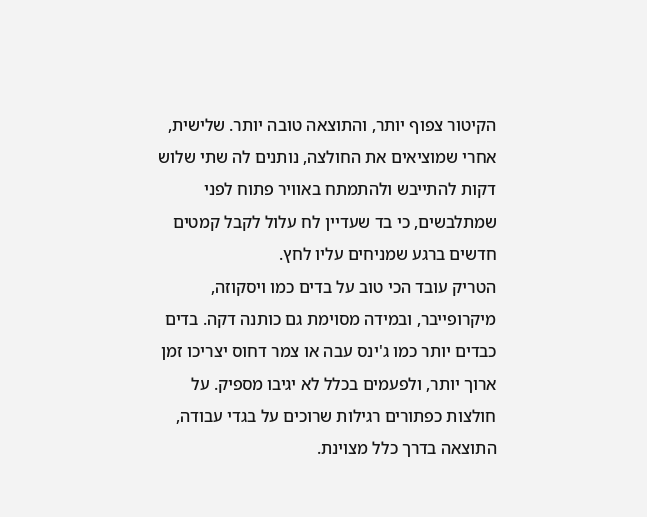הקיטור צפוף יותר, והתוצאה טובה יותר. שלישית, אחרי שמוציאים את החולצה, נותנים לה שתי שלוש דקות להתייבש ולהתמתח באוויר פתוח לפני שמתלבשים, כי בד שעדיין לח עלול לקבל קמטים חדשים ברגע שמניחים עליו לחץ.
הטריק עובד הכי טוב על בדים כמו ויסקוזה, מיקרופייבר, ובמידה מסוימת גם כותנה דקה. בדים כבדים יותר כמו ג'ינס עבה או צמר דחוס יצריכו זמן ארוך יותר, ולפעמים בכלל לא יגיבו מספיק. על חולצות כפתורים רגילות שרוכים על בגדי עבודה, התוצאה בדרך כלל מצוינת.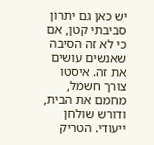יש כאן גם יתרון סביבתי קטן, אם כי לא זה הסיבה שאנשים עושים את זה. איסטו צורך חשמל, מחמם את הבית, ודורש שולחן ייעודי. הטריק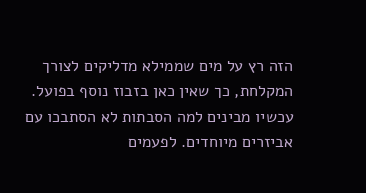הזה רץ על מים שממילא מדליקים לצורך המקלחת, כך שאין כאן בזבוז נוסף בפועל.
עכשיו מבינים למה הסבתות לא הסתבכו עם אביזרים מיוחדים. לפעמים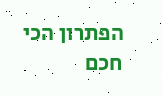הפתרון הכי חכם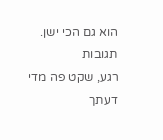הוא גם הכי ישן.
תגובות
רגע, שקט פה מדי
דעתך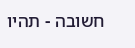חשובה - תהיו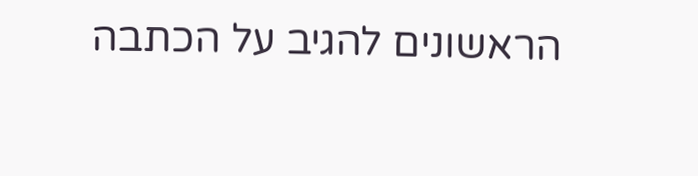הראשונים להגיב על הכתבה